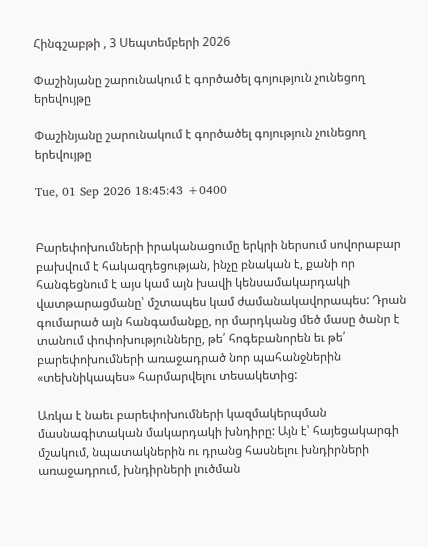Հինգշաբթի , 3 Սեպտեմբերի 2026

Փաշինյանը շարունակում է գործածել գոյություն չունեցող երեվույթը

Փաշինյանը շարունակում է գործածել գոյություն չունեցող երեվույթը

Tue, 01 Sep 2026 18:45:43 +0400


Բարեփոխումների իրականացումը երկրի ներսում սովորաբար բախվում է հակազդեցության, ինչը բնական է, քանի որ հանգեցնում է այս կամ այն խավի կենսամակարդակի վատթարացմանը՝ մշտապես կամ ժամանակավորապես: Դրան գումարած այն հանգամանքը, որ մարդկանց մեծ մասը ծանր է տանում փոփոխությունները, թե՛ հոգեբանորեն եւ թե՛ բարեփոխումների առաջադրած նոր պահանջներին «տեխնիկապես» հարմարվելու տեսակետից:

Առկա է նաեւ բարեփոխումների կազմակերպման մասնագիտական մակարդակի խնդիրը: Այն է՝ հայեցակարգի մշակում, նպատակներին ու դրանց հասնելու խնդիրների առաջադրում, խնդիրների լուծման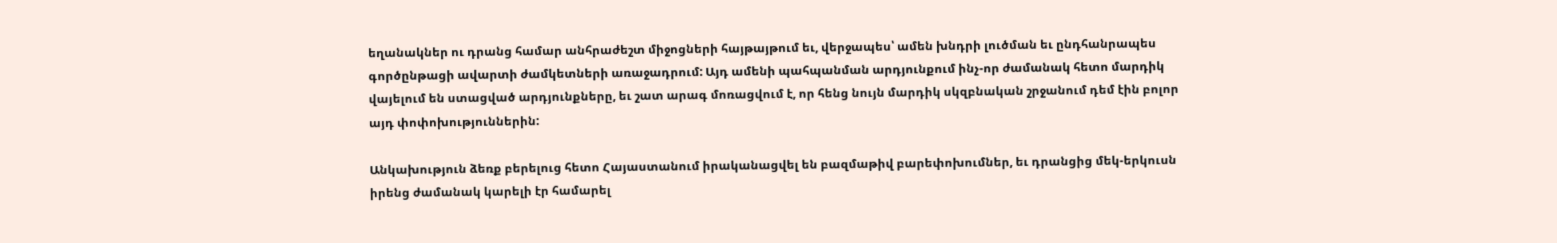եղանակներ ու դրանց համար անհրաժեշտ միջոցների հայթայթում եւ, վերջապես՝ ամեն խնդրի լուծման եւ ընդհանրապես գործընթացի ավարտի ժամկետների առաջադրում: Այդ ամենի պահպանման արդյունքում ինչ-որ ժամանակ հետո մարդիկ վայելում են ստացված արդյունքները, եւ շատ արագ մոռացվում է, որ հենց նույն մարդիկ սկզբնական շրջանում դեմ էին բոլոր այդ փոփոխություններին:

Անկախություն ձեռք բերելուց հետո Հայաստանում իրականացվել են բազմաթիվ բարեփոխումներ, եւ դրանցից մեկ-երկուսն իրենց ժամանակ կարելի էր համարել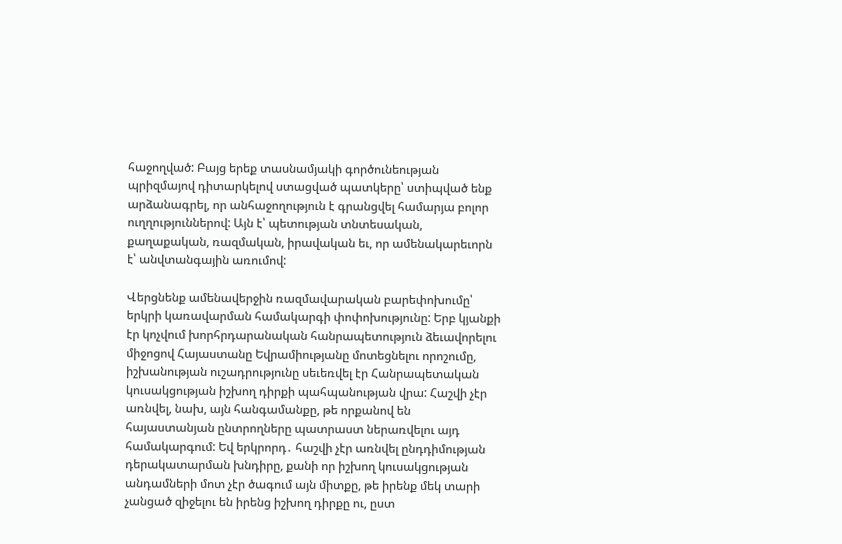հաջողված: Բայց երեք տասնամյակի գործունեության պրիզմայով դիտարկելով ստացված պատկերը՝ ստիպված ենք արձանագրել, որ անհաջողություն է գրանցվել համարյա բոլոր ուղղություններով: Այն է՝ պետության տնտեսական, քաղաքական, ռազմական, իրավական եւ, որ ամենակարեւորն է՝ անվտանգային առումով:

Վերցնենք ամենավերջին ռազմավարական բարեփոխումը՝ երկրի կառավարման համակարգի փոփոխությունը: Երբ կյանքի էր կոչվում խորհրդարանական հանրապետություն ձեւավորելու միջոցով Հայաստանը Եվրամիությանը մոտեցնելու որոշումը, իշխանության ուշադրությունը սեւեռվել էր Հանրապետական կուսակցության իշխող դիրքի պահպանության վրա: Հաշվի չէր առնվել, նախ, այն հանգամանքը, թե որքանով են հայաստանյան ընտրողները պատրաստ ներառվելու այդ համակարգում: Եվ երկրորդ․ հաշվի չէր առնվել ընդդիմության դերակատարման խնդիրը, քանի որ իշխող կուսակցության անդամների մոտ չէր ծագում այն միտքը, թե իրենք մեկ տարի չանցած զիջելու են իրենց իշխող դիրքը ու, ըստ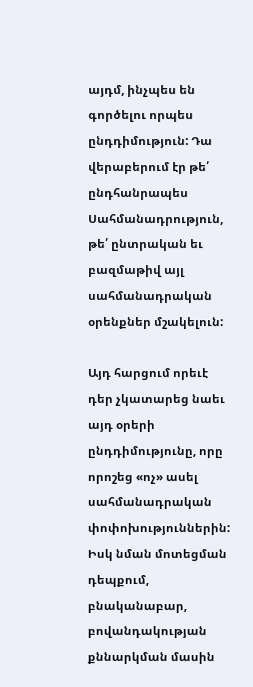այդմ, ինչպես են գործելու որպես ընդդիմություն: Դա վերաբերում էր թե՛ ընդհանրապես Սահմանադրություն, թե՛ ընտրական եւ բազմաթիվ այլ սահմանադրական օրենքներ մշակելուն:

Այդ հարցում որեւէ դեր չկատարեց նաեւ այդ օրերի ընդդիմությունը, որը որոշեց «ոչ» ասել սահմանադրական փոփոխություններին: Իսկ նման մոտեցման դեպքում, բնականաբար, բովանդակության քննարկման մասին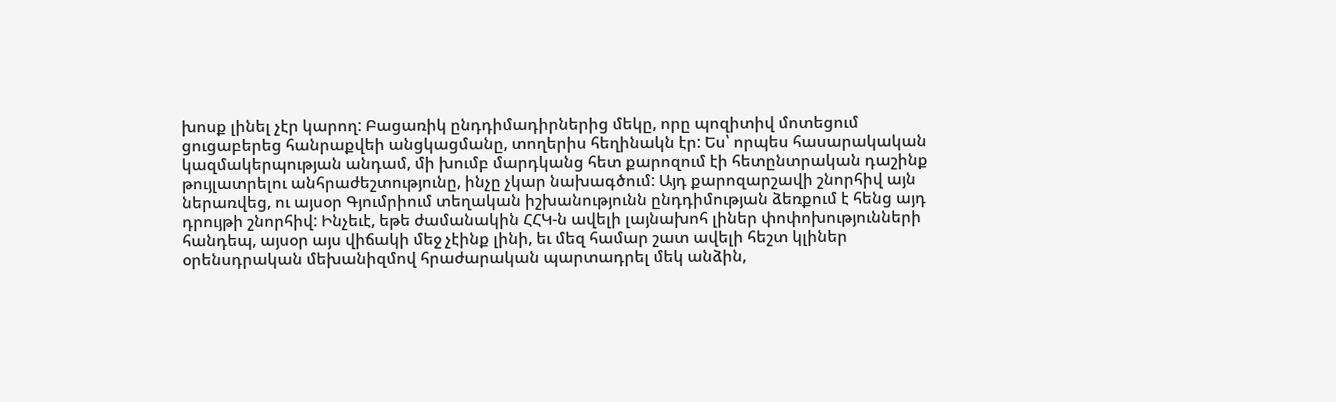խոսք լինել չէր կարող: Բացառիկ ընդդիմադիրներից մեկը, որը պոզիտիվ մոտեցում ցուցաբերեց հանրաքվեի անցկացմանը, տողերիս հեղինակն էր: Ես՝ որպես հասարակական կազմակերպության անդամ, մի խումբ մարդկանց հետ քարոզում էի հետընտրական դաշինք թույլատրելու անհրաժեշտությունը, ինչը չկար նախագծում: Այդ քարոզարշավի շնորհիվ այն ներառվեց, ու այսօր Գյումրիում տեղական իշխանությունն ընդդիմության ձեռքում է հենց այդ դրույթի շնորհիվ: Ինչեւէ, եթե ժամանակին ՀՀԿ-ն ավելի լայնախոհ լիներ փոփոխությունների հանդեպ, այսօր այս վիճակի մեջ չէինք լինի, եւ մեզ համար շատ ավելի հեշտ կլիներ օրենսդրական մեխանիզմով հրաժարական պարտադրել մեկ անձին,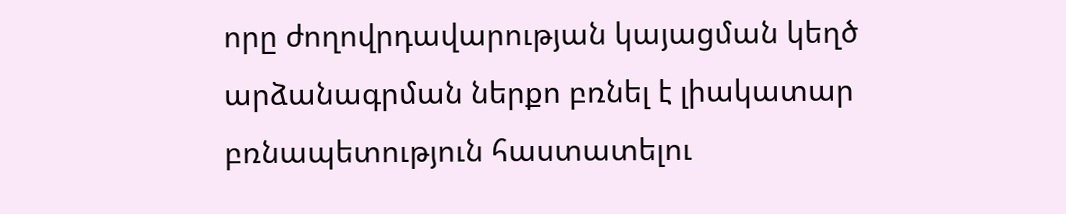որը ժողովրդավարության կայացման կեղծ արձանագրման ներքո բռնել է լիակատար բռնապետություն հաստատելու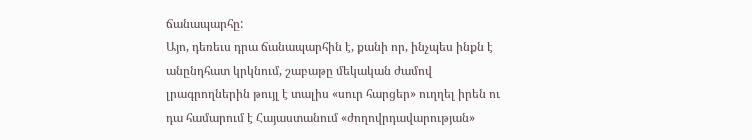ճանապարհը:
Այո, դեռեւս դրա ճանապարհին է, քանի որ, ինչպես ինքն է անընդհատ կրկնում, շաբաթը մեկական ժամով լրագրողներին թույլ է տալիս «սուր հարցեր» ուղղել իրեն ու դա համարում է Հայաստանում «ժողովրդավարության»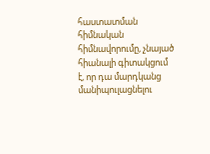հաստատման հիմնական հիմնավորումը, չնայած հիանալի գիտակցում է, որ դա մարդկանց մանիպուլացնելու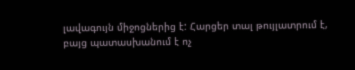լավագույն միջոցներից է: Հարցեր տալ թույլատրում է, բայց պատասխանում է ոչ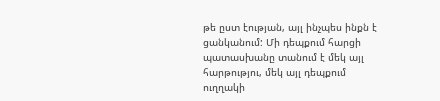թե ըստ էության, այլ ինչպես ինքն է ցանկանում: Մի դեպքում հարցի պատասխանը տանում է մեկ այլ հարթությու, մեկ այլ դեպքում ուղղակի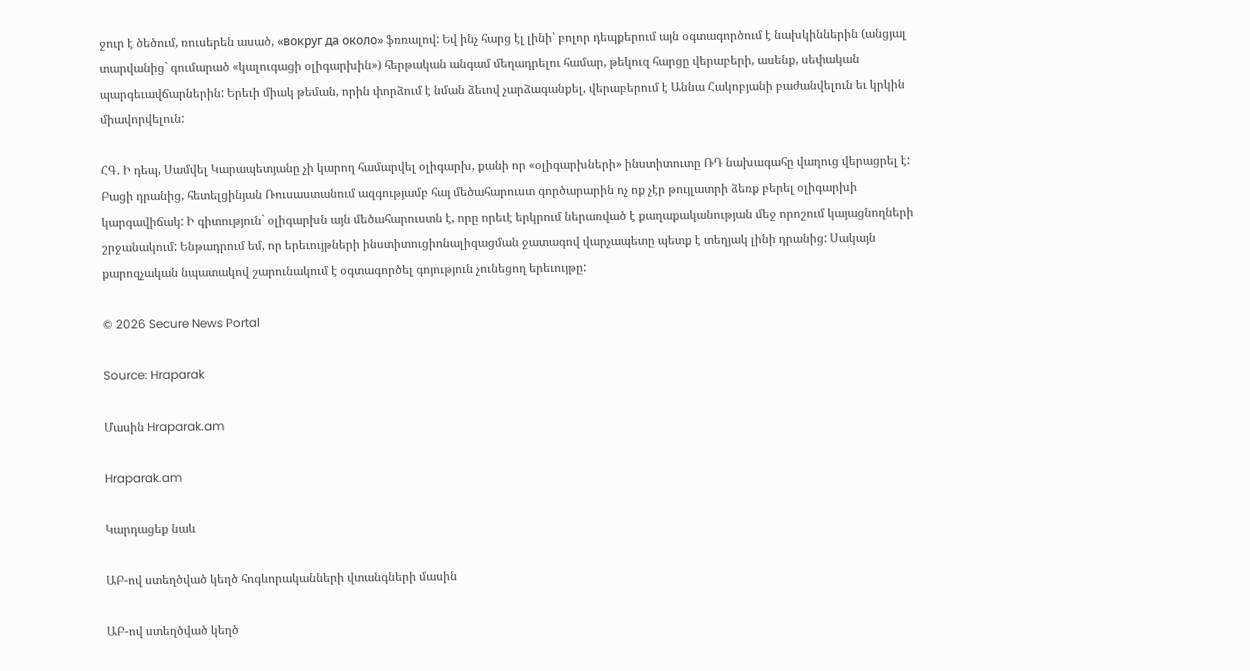ջուր է ծեծում, ռուսերեն ասած, «вокруг да около» ֆռռալով: Եվ ինչ հարց էլ լինի՝ բոլոր դեպքերում այն օգտագործում է նախկիններին (անցյալ տարվանից` գումարած «կալուգացի օլիգարխին») հերթական անգամ մեղադրելու համար, թեկուզ հարցը վերաբերի, ասենք, սեփական պարգեւավճարներին: Երեւի միակ թեման, որին փորձում է նման ձեւով չարձագանքել, վերաբերում է Աննա Հակոբյանի բաժանվելուն եւ կրկին միավորվելուն:

ՀԳ. Ի դեպ, Սամվել Կարապետյանը չի կարող համարվել օլիգարխ, քանի որ «օլիգարխների» ինստիտուտը ՌԴ նախագահը վաղուց վերացրել է: Բացի դրանից, հետելցինյան Ռուսաստանում ազգությամբ հայ մեծահարուստ գործարարին ոչ ոք չէր թույլատրի ձեռք բերել օլիգարխի կարգավիճակ: Ի գիտություն` օլիգարխն այն մեծահարուստն է, որը որեւէ երկրում ներառված է քաղաքականության մեջ որոշում կայացնողների շրջանակում: Ենթադրում եմ, որ երեւույթների ինստիտուցիոնալիզացման ջատագով վարչապետը պետք է տեղյակ լինի դրանից: Սակայն քարոզչական նպատակով շարունակում է օգտագործել գոյություն չունեցող երեւույթը:

© 2026 Secure News Portal

Source: Hraparak

Մասին Hraparak.am

Hraparak.am

Կարդացեք նաև

ԱԲ-ով ստեղծված կեղծ հոգևորականների վտանգների մասին

ԱԲ-ով ստեղծված կեղծ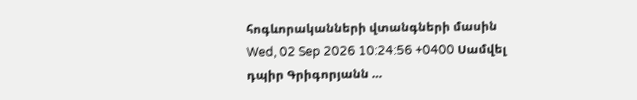հոգևորականների վտանգների մասին Wed, 02 Sep 2026 10:24:56 +0400 Սամվել դպիր Գրիգորյանն …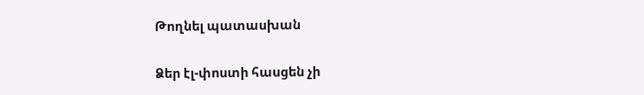Թողնել պատասխան

Ձեր էլ-փոստի հասցեն չի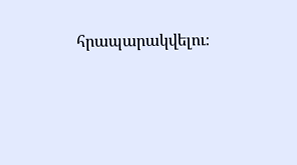հրապարակվելու։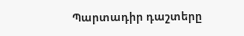Պարտադիր դաշտերը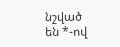նշված են *-ով